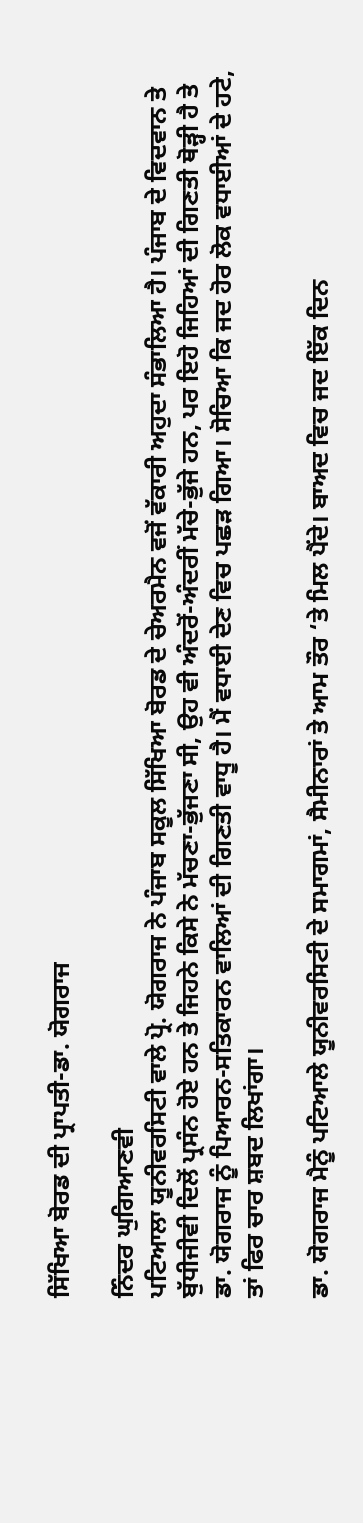ਸਿੱਖਿਆ ਬੋਰਡ ਦੀ ਪ੍ਰਾਪਤੀ-ਡਾ. ਯੋਗਰਾਜ

ਨਿੰਦਰ ਘੁਗਿਆਣਵੀ
ਪਟਿਆਲਾ ਯੂਨੀਵਰਸਿਟੀ ਵਾਲੇ ਪ੍ਰੋ. ਯੋਗਰਾਜ ਨੇ ਪੰਜਾਬ ਸਕੂਲ ਸਿੱਖਿਆ ਬੋਰਡ ਦੇ ਚੇਅਰਮੈਨ ਵਜੋਂ ਵੱਕਾਰੀ ਅਹੁਦਾ ਸੰਭਾਲਿਆ ਹੈ। ਪੰਜਾਬ ਦੇ ਵਿਦਵਾਨ ਤੇ ਬੁੱਧੀਜੀਵੀ ਦਿਲੋਂ ਪ੍ਰਸੰਨ ਹੋਏ ਹਨ ਤੇ ਜਿਹਨੇ ਕਿਸੇ ਨੇ ਮੱਚਣਾ-ਭੁੱਜਣਾ ਸੀ, ਉਹ ਵੀ ਅੰਦਰੋਂ-ਅੰਦਰੀਂ ਮੱਚੇ-ਭੁੱਜੇ ਹਨ, ਪਰ ਇਹੋ ਜਿਹਿਆਂ ਦੀ ਗਿਣਤੀ ਥੋੜ੍ਹੀ ਹੈ ਤੇ ਡਾ. ਯੋਗਰਾਜ ਨੂੰ ਪਿਆਰਨ-ਸਤਿਕਾਰਨ ਵਾਲਿਆਂ ਦੀ ਗਿਣਤੀ ਵਾਧੂ ਹੈ। ਮੈਂ ਵਧਾਈ ਦੇਣ ਵਿਚ ਪਛੜ ਗਿਆ। ਸੋਚਿਆ ਕਿ ਜਦ ਹੋਰ ਲੋਕ ਵਧਾਈਆਂ ਦੇ ਹਟੇ, ਤਾਂ ਫਿਰ ਚਾਰ ਸ਼ਬਦ ਲਿਖਾਂਗਾ।

ਡਾ. ਯੋਗਰਾਜ ਮੈਨੂੰ ਪਟਿਆਲੇ ਯੂਨੀਵਰਸਿਟੀ ਦੇ ਸਮਾਗਮਾਂ, ਸੈਮੀਨਾਰਾਂ ਤੇ ਆਮ ਤੌਰ ‘ਤੇ ਮਿਲ ਪੈਂਦੇ। ਬਾਅਦ ਵਿਚ ਜਦ ਇੱਕ ਦਿਨ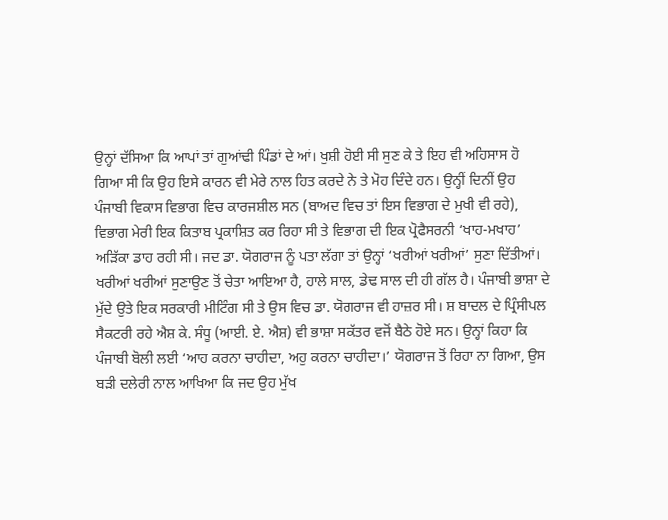ਉਨ੍ਹਾਂ ਦੱਸਿਆ ਕਿ ਆਪਾਂ ਤਾਂ ਗੁਆਂਢੀ ਪਿੰਡਾਂ ਦੇ ਆਂ। ਖੁਸ਼ੀ ਹੋਈ ਸੀ ਸੁਣ ਕੇ ਤੇ ਇਹ ਵੀ ਅਹਿਸਾਸ ਹੋ ਗਿਆ ਸੀ ਕਿ ਉਹ ਇਸੇ ਕਾਰਨ ਵੀ ਮੇਰੇ ਨਾਲ ਹਿਤ ਕਰਦੇ ਨੇ ਤੇ ਮੋਹ ਦਿੰਦੇ ਹਨ। ਉਨ੍ਹੀਂ ਦਿਨੀਂ ਉਹ ਪੰਜਾਬੀ ਵਿਕਾਸ ਵਿਭਾਗ ਵਿਚ ਕਾਰਜਸ਼ੀਲ ਸਨ (ਬਾਅਦ ਵਿਚ ਤਾਂ ਇਸ ਵਿਭਾਗ ਦੇ ਮੁਖੀ ਵੀ ਰਹੇ), ਵਿਭਾਗ ਮੇਰੀ ਇਕ ਕਿਤਾਬ ਪ੍ਰਕਾਸ਼ਿਤ ਕਰ ਰਿਹਾ ਸੀ ਤੇ ਵਿਭਾਗ ਦੀ ਇਕ ਪ੍ਰੋਫੈਸਰਨੀ ‘ਖਾਹ-ਮਖਾਹ’ ਅੜਿੱਕਾ ਡਾਹ ਰਹੀ ਸੀ। ਜਦ ਡਾ. ਯੋਗਰਾਜ ਨੂੰ ਪਤਾ ਲੱਗਾ ਤਾਂ ਉਨ੍ਹਾਂ ‘ਖਰੀਆਂ ਖਰੀਆਂ’ ਸੁਣਾ ਦਿੱਤੀਆਂ।
ਖਰੀਆਂ ਖਰੀਆਂ ਸੁਣਾਉਣ ਤੋਂ ਚੇਤਾ ਆਇਆ ਹੈ, ਹਾਲੇ ਸਾਲ, ਡੇਢ ਸਾਲ ਦੀ ਹੀ ਗੱਲ ਹੈ। ਪੰਜਾਬੀ ਭਾਸ਼ਾ ਦੇ ਮੁੱਦੇ ਉਤੇ ਇਕ ਸਰਕਾਰੀ ਮੀਟਿੰਗ ਸੀ ਤੇ ਉਸ ਵਿਚ ਡਾ. ਯੋਗਰਾਜ ਵੀ ਹਾਜ਼ਰ ਸੀ। ਸ਼ ਬਾਦਲ ਦੇ ਪ੍ਰਿੰਸੀਪਲ ਸੈਕਟਰੀ ਰਹੇ ਐਸ਼ ਕੇ. ਸੰਧੂ (ਆਈ. ਏ. ਐਸ਼) ਵੀ ਭਾਸ਼ਾ ਸਕੱਤਰ ਵਜੋਂ ਬੈਠੇ ਹੋਏ ਸਨ। ਉਨ੍ਹਾਂ ਕਿਹਾ ਕਿ ਪੰਜਾਬੀ ਬੋਲੀ ਲਈ ‘ਆਹ ਕਰਨਾ ਚਾਹੀਦਾ, ਅਹੁ ਕਰਨਾ ਚਾਹੀਦਾ।’ ਯੋਗਰਾਜ ਤੋਂ ਰਿਹਾ ਨਾ ਗਿਆ, ਉਸ ਬੜੀ ਦਲੇਰੀ ਨਾਲ ਆਖਿਆ ਕਿ ਜਦ ਉਹ ਮੁੱਖ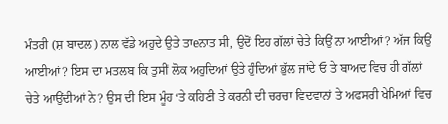ਮੰਤਰੀ (ਸ਼ ਬਾਦਲ) ਨਾਲ ਵੱਡੇ ਅਹੁਦੇ ਉਤੇ ਤਾeਨਾਤ ਸੀ, ਉਦੋਂ ਇਹ ਗੱਲਾਂ ਚੇਤੇ ਕਿਉਂ ਨਾ ਆਈਆਂ? ਅੱਜ ਕਿਉਂ ਆਈਆਂ? ਇਸ ਦਾ ਮਤਲਬ ਕਿ ਤੁਸੀਂ ਲੋਕ ਅਹੁਦਿਆਂ ਉਤੇ ਹੁੰਦਿਆਂ ਭੁੱਲ ਜਾਂਦੇ ਓ ਤੇ ਬਾਅਦ ਵਿਚ ਹੀ ਗੱਲਾਂ ਚੇਤੇ ਆਉਂਦੀਆਂ ਨੇ? ਉਸ ਦੀ ਇਸ ਮੂੰਹ ‘ਤੇ ਕਹਿਣੀ ਤੇ ਕਰਨੀ ਦੀ ਚਰਚਾ ਵਿਦਵਾਨਾਂ ਤੇ ਅਫਸਰੀ ਖੇਮਿਆਂ ਵਿਚ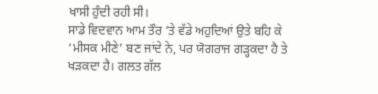ਖਾਸੀ ਹੁੰਦੀ ਰਹੀ ਸੀ।
ਸਾਡੇ ਵਿਦਵਾਨ ਆਮ ਤੌਰ ‘ਤੇ ਵੱਡੇ ਅਹੁਦਿਆਂ ਉਤੇ ਬਹਿ ਕੇ ‘ਮੀਸਕ ਮੀਣੇ’ ਬਣ ਜਾਂਦੇ ਨੇ, ਪਰ ਯੋਗਰਾਜ ਗੜ੍ਹਕਦਾ ਹੈ ਤੇ ਖੜਕਦਾ ਹੈ। ਗਲਤ ਗੱਲ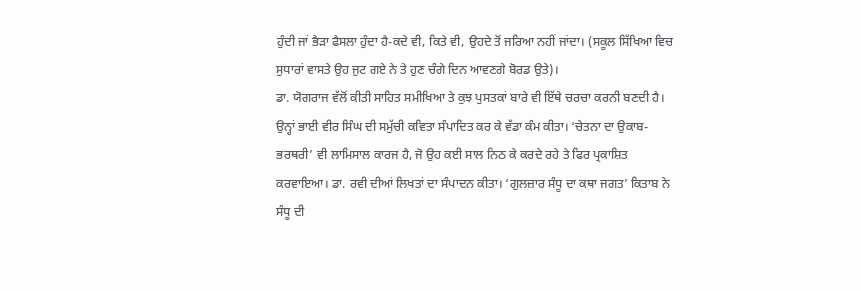ਹੁੰਦੀ ਜਾਂ ਭੈੜਾ ਫੈਸਲਾ ਹੁੰਦਾ ਹੈ-ਕਦੇ ਵੀ, ਕਿਤੇ ਵੀ, ਉਹਦੇ ਤੋਂ ਜਰਿਆ ਨਹੀਂ ਜਾਂਦਾ। (ਸਕੂਲ ਸਿੱਖਿਆ ਵਿਚ ਸੁਧਾਰਾਂ ਵਾਸਤੇ ਉਹ ਜੁਟ ਗਏ ਨੇ ਤੇ ਹੁਣ ਚੰਗੇ ਦਿਨ ਆਵਣਗੇ ਬੋਰਡ ਉਤੇ)।
ਡਾ. ਯੋਗਰਾਜ ਵੱਲੋਂ ਕੀਤੀ ਸਾਹਿਤ ਸਮੀਖਿਆ ਤੇ ਕੁਝ ਪੁਸਤਕਾਂ ਬਾਰੇ ਵੀ ਇੱਥੇ ਚਰਚਾ ਕਰਨੀ ਬਣਦੀ ਹੈ। ਉਨ੍ਹਾਂ ਭਾਈ ਵੀਰ ਸਿੰਘ ਦੀ ਸਮੁੱਚੀ ਕਵਿਤਾ ਸੰਪਾਦਿਤ ਕਰ ਕੇ ਵੱਡਾ ਕੰਮ ਕੀਤਾ। ‘ਚੇਤਨਾ ਦਾ ਉਕਾਬ-ਭਰਥਰੀ’ ਵੀ ਲਾਮਿਸਾਲ ਕਾਰਜ ਹੈ, ਜੋ ਉਹ ਕਈ ਸਾਲ ਨਿਠ ਕੇ ਕਰਦੇ ਰਹੇ ਤੇ ਫਿਰ ਪ੍ਰਕਾਸ਼ਿਤ ਕਰਵਾਇਆ। ਡਾ. ਰਵੀ ਦੀਆਂ ਲਿਖਤਾਂ ਦਾ ਸੰਪਾਦਨ ਕੀਤਾ। ‘ਗੁਲਜ਼ਾਰ ਸੰਧੂ ਦਾ ਕਥਾ ਜਗਤ’ ਕਿਤਾਬ ਨੇ ਸੰਧੂ ਦੀ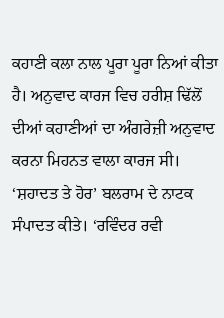ਕਹਾਣੀ ਕਲਾ ਨਾਲ ਪੂਰਾ ਪੂਰਾ ਨਿਆਂ ਕੀਤਾ ਹੈ। ਅਨੁਵਾਦ ਕਾਰਜ ਵਿਚ ਹਰੀਸ਼ ਢਿੱਲੋਂ ਦੀਆਂ ਕਹਾਣੀਆਂ ਦਾ ਅੰਗਰੇਜ਼ੀ ਅਨੁਵਾਦ ਕਰਨਾ ਮਿਹਨਤ ਵਾਲਾ ਕਾਰਜ ਸੀ। ‘ਸ਼ਹਾਦਤ ਤੇ ਹੋਰ’ ਬਲਰਾਮ ਦੇ ਨਾਟਕ ਸੰਪਾਦਤ ਕੀਤੇ। ‘ਰਵਿੰਦਰ ਰਵੀ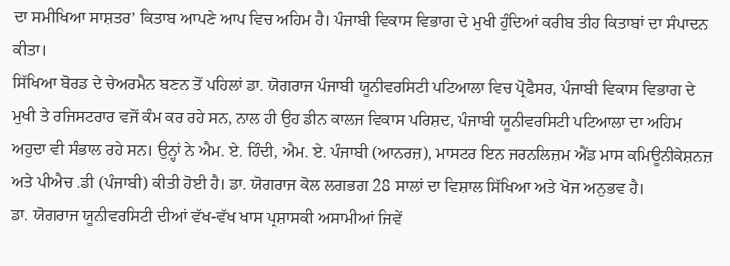ਦਾ ਸਮੀਖਿਆ ਸਾਸ਼ਤਰ’ ਕਿਤਾਬ ਆਪਣੇ ਆਪ ਵਿਚ ਅਹਿਮ ਹੈ। ਪੰਜਾਬੀ ਵਿਕਾਸ ਵਿਭਾਗ ਦੇ ਮੁਖੀ ਹੁੰਦਿਆਂ ਕਰੀਬ ਤੀਹ ਕਿਤਾਬਾਂ ਦਾ ਸੰਪਾਦਨ ਕੀਤਾ।
ਸਿੱਖਿਆ ਬੋਰਡ ਦੇ ਚੇਅਰਮੈਨ ਬਣਨ ਤੋਂ ਪਹਿਲਾਂ ਡਾ. ਯੋਗਰਾਜ ਪੰਜਾਬੀ ਯੂਨੀਵਰਸਿਟੀ ਪਟਿਆਲਾ ਵਿਚ ਪ੍ਰੋਫੈਸਰ, ਪੰਜਾਬੀ ਵਿਕਾਸ ਵਿਭਾਗ ਦੇ ਮੁਖੀ ਤੇ ਰਜਿਸਟਰਾਰ ਵਜੋਂ ਕੰਮ ਕਰ ਰਹੇ ਸਨ, ਨਾਲ ਹੀ ਉਹ ਡੀਨ ਕਾਲਜ ਵਿਕਾਸ ਪਰਿਸ਼ਦ, ਪੰਜਾਬੀ ਯੂਨੀਵਰਸਿਟੀ ਪਟਿਆਲਾ ਦਾ ਅਹਿਮ ਅਹੁਦਾ ਵੀ ਸੰਭਾਲ ਰਹੇ ਸਨ। ਉਨ੍ਹਾਂ ਨੇ ਐਮ. ਏ. ਹਿੰਦੀ, ਐਮ. ਏ. ਪੰਜਾਬੀ (ਆਨਰਜ਼), ਮਾਸਟਰ ਇਨ ਜਰਨਲਿਜ਼ਮ ਐਂਡ ਮਾਸ ਕਮਿਊਨੀਕੇਸ਼ਨਜ਼ ਅਤੇ ਪੀਐਚ .ਡੀ (ਪੰਜਾਬੀ) ਕੀਤੀ ਹੋਈ ਹੈ। ਡਾ. ਯੋਗਰਾਜ ਕੋਲ ਲਗਭਗ 28 ਸਾਲਾਂ ਦਾ ਵਿਸ਼ਾਲ ਸਿੱਖਿਆ ਅਤੇ ਖੋਜ ਅਨੁਭਵ ਹੈ।
ਡਾ. ਯੋਗਰਾਜ ਯੂਨੀਵਰਸਿਟੀ ਦੀਆਂ ਵੱਖ-ਵੱਖ ਖਾਸ ਪ੍ਰਸ਼ਾਸਕੀ ਅਸਾਮੀਆਂ ਜਿਵੇਂ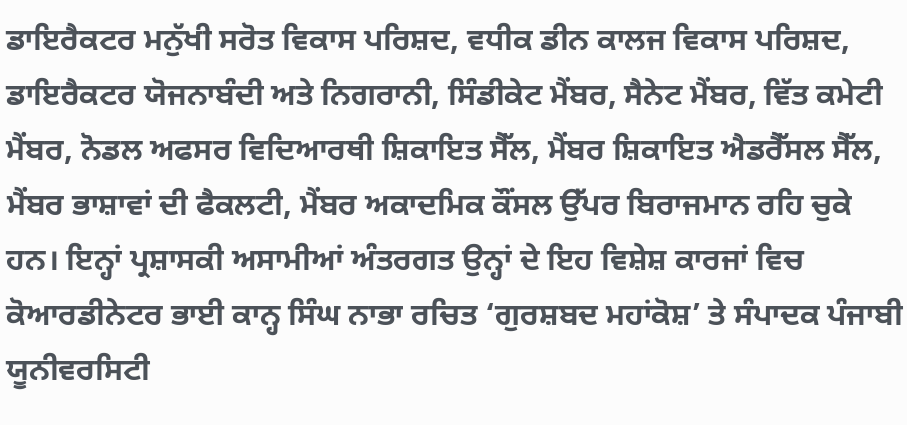ਡਾਇਰੈਕਟਰ ਮਨੁੱਖੀ ਸਰੋਤ ਵਿਕਾਸ ਪਰਿਸ਼ਦ, ਵਧੀਕ ਡੀਨ ਕਾਲਜ ਵਿਕਾਸ ਪਰਿਸ਼ਦ, ਡਾਇਰੈਕਟਰ ਯੋਜਨਾਬੰਦੀ ਅਤੇ ਨਿਗਰਾਨੀ, ਸਿੰਡੀਕੇਟ ਮੈਂਬਰ, ਸੈਨੇਟ ਮੈਂਬਰ, ਵਿੱਤ ਕਮੇਟੀ ਮੈਂਬਰ, ਨੋਡਲ ਅਫਸਰ ਵਿਦਿਆਰਥੀ ਸ਼ਿਕਾਇਤ ਸੈੱਲ, ਮੈਂਬਰ ਸ਼ਿਕਾਇਤ ਐਡਰੈੱਸਲ ਸੈੱਲ, ਮੈਂਬਰ ਭਾਸ਼ਾਵਾਂ ਦੀ ਫੈਕਲਟੀ, ਮੈਂਬਰ ਅਕਾਦਮਿਕ ਕੌਂਸਲ ਉੱਪਰ ਬਿਰਾਜਮਾਨ ਰਹਿ ਚੁਕੇ ਹਨ। ਇਨ੍ਹਾਂ ਪ੍ਰਸ਼ਾਸਕੀ ਅਸਾਮੀਆਂ ਅੰਤਰਗਤ ਉਨ੍ਹਾਂ ਦੇ ਇਹ ਵਿਸ਼ੇਸ਼ ਕਾਰਜਾਂ ਵਿਚ ਕੋਆਰਡੀਨੇਟਰ ਭਾਈ ਕਾਨ੍ਹ ਸਿੰਘ ਨਾਭਾ ਰਚਿਤ ‘ਗੁਰਸ਼ਬਦ ਮਹਾਂਕੋਸ਼’ ਤੇ ਸੰਪਾਦਕ ਪੰਜਾਬੀ ਯੂਨੀਵਰਸਿਟੀ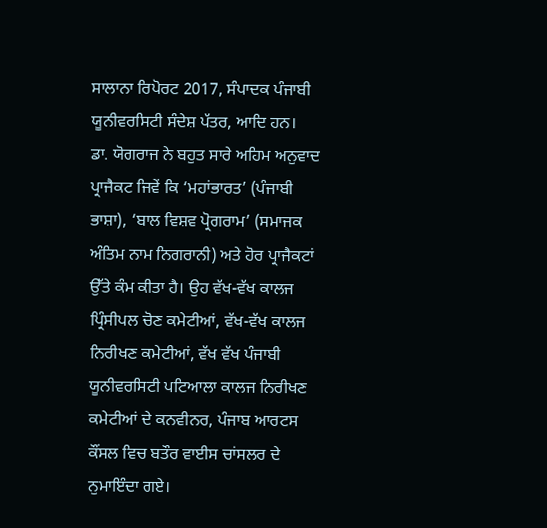ਸਾਲਾਨਾ ਰਿਪੋਰਟ 2017, ਸੰਪਾਦਕ ਪੰਜਾਬੀ ਯੂਨੀਵਰਸਿਟੀ ਸੰਦੇਸ਼ ਪੱਤਰ, ਆਦਿ ਹਨ।
ਡਾ. ਯੋਗਰਾਜ ਨੇ ਬਹੁਤ ਸਾਰੇ ਅਹਿਮ ਅਨੁਵਾਦ ਪ੍ਰਾਜੈਕਟ ਜਿਵੇਂ ਕਿ ‘ਮਹਾਂਭਾਰਤ’ (ਪੰਜਾਬੀ ਭਾਸ਼ਾ), ‘ਬਾਲ ਵਿਸ਼ਵ ਪ੍ਰੋਗਰਾਮ’ (ਸਮਾਜਕ ਅੰਤਿਮ ਨਾਮ ਨਿਗਰਾਨੀ) ਅਤੇ ਹੋਰ ਪ੍ਰਾਜੈਕਟਾਂ ਉੱਤੇ ਕੰਮ ਕੀਤਾ ਹੈ। ਉਹ ਵੱਖ-ਵੱਖ ਕਾਲਜ ਪ੍ਰਿੰਸੀਪਲ ਚੋਣ ਕਮੇਟੀਆਂ, ਵੱਖ-ਵੱਖ ਕਾਲਜ ਨਿਰੀਖਣ ਕਮੇਟੀਆਂ, ਵੱਖ ਵੱਖ ਪੰਜਾਬੀ ਯੂਨੀਵਰਸਿਟੀ ਪਟਿਆਲਾ ਕਾਲਜ ਨਿਰੀਖਣ ਕਮੇਟੀਆਂ ਦੇ ਕਨਵੀਨਰ, ਪੰਜਾਬ ਆਰਟਸ ਕੌਂਸਲ ਵਿਚ ਬਤੌਰ ਵਾਈਸ ਚਾਂਸਲਰ ਦੇ ਨੁਮਾਇੰਦਾ ਗਏ।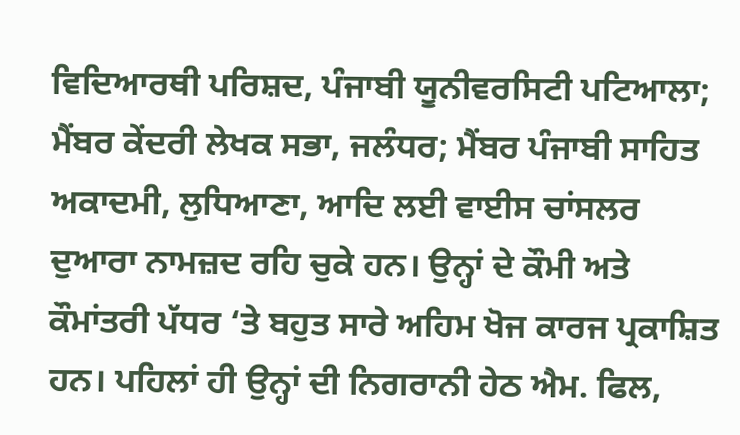ਵਿਦਿਆਰਥੀ ਪਰਿਸ਼ਦ, ਪੰਜਾਬੀ ਯੂਨੀਵਰਸਿਟੀ ਪਟਿਆਲਾ; ਮੈਂਬਰ ਕੇਂਦਰੀ ਲੇਖਕ ਸਭਾ, ਜਲੰਧਰ; ਮੈਂਬਰ ਪੰਜਾਬੀ ਸਾਹਿਤ ਅਕਾਦਮੀ, ਲੁਧਿਆਣਾ, ਆਦਿ ਲਈ ਵਾਈਸ ਚਾਂਸਲਰ ਦੁਆਰਾ ਨਾਮਜ਼ਦ ਰਹਿ ਚੁਕੇ ਹਨ। ਉਨ੍ਹਾਂ ਦੇ ਕੌਮੀ ਅਤੇ ਕੌਮਾਂਤਰੀ ਪੱਧਰ ‘ਤੇ ਬਹੁਤ ਸਾਰੇ ਅਹਿਮ ਖੋਜ ਕਾਰਜ ਪ੍ਰਕਾਸ਼ਿਤ ਹਨ। ਪਹਿਲਾਂ ਹੀ ਉਨ੍ਹਾਂ ਦੀ ਨਿਗਰਾਨੀ ਹੇਠ ਐਮ. ਫਿਲ,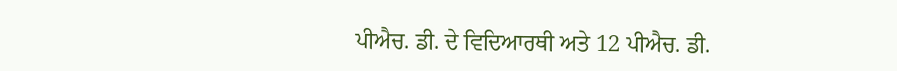ਪੀਐਚ. ਡੀ. ਦੇ ਵਿਦਿਆਰਥੀ ਅਤੇ 12 ਪੀਐਚ. ਡੀ.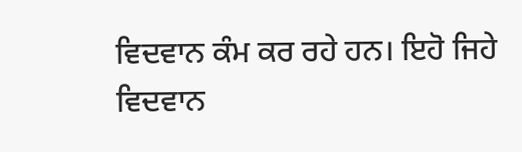ਵਿਦਵਾਨ ਕੰਮ ਕਰ ਰਹੇ ਹਨ। ਇਹੋ ਜਿਹੇ ਵਿਦਵਾਨ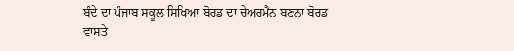ਬੰਦੇ ਦਾ ਪੰਜਾਬ ਸਕੂਲ ਸਿਖਿਆ ਬੋਰਡ ਦਾ ਚੇਅਰਮੈਨ ਬਣਨਾ ਬੋਰਡ ਵਾਸਤੇ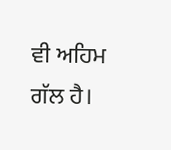ਵੀ ਅਹਿਮ ਗੱਲ ਹੈ।